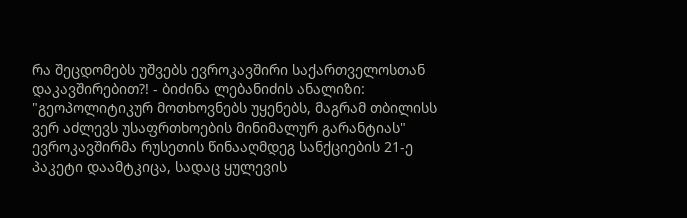რა შეცდომებს უშვებს ევროკავშირი საქართველოსთან დაკავშირებით?! - ბიძინა ლებანიძის ანალიზი: "გეოპოლიტიკურ მოთხოვნებს უყენებს, მაგრამ თბილისს ვერ აძლევს უსაფრთხოების მინიმალურ გარანტიას"
ევროკავშირმა რუსეთის წინააღმდეგ სანქციების 21-ე პაკეტი დაამტკიცა, სადაც ყულევის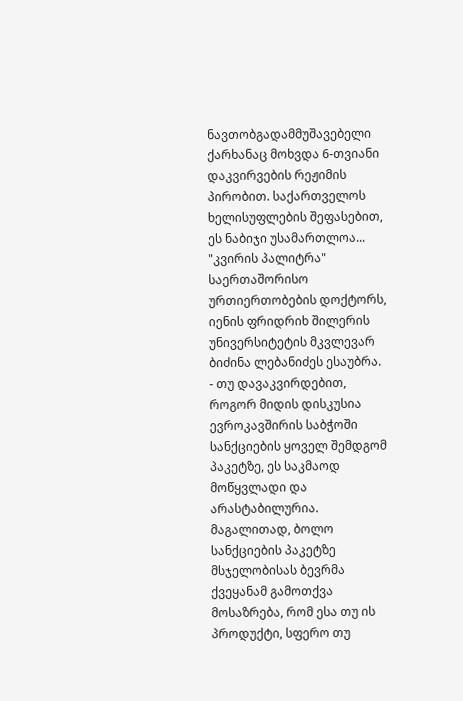ნავთობგადამმუშავებელი ქარხანაც მოხვდა 6-თვიანი დაკვირვების რეჟიმის პირობით. საქართველოს ხელისუფლების შეფასებით, ეს ნაბიჯი უსამართლოა... "კვირის პალიტრა" საერთაშორისო ურთიერთობების დოქტორს, იენის ფრიდრიხ შილერის უნივერსიტეტის მკვლევარ ბიძინა ლებანიძეს ესაუბრა.
- თუ დავაკვირდებით, როგორ მიდის დისკუსია ევროკავშირის საბჭოში სანქციების ყოველ შემდგომ პაკეტზე, ეს საკმაოდ მოწყვლადი და არასტაბილურია. მაგალითად, ბოლო სანქციების პაკეტზე მსჯელობისას ბევრმა ქვეყანამ გამოთქვა მოსაზრება, რომ ესა თუ ის პროდუქტი, სფერო თუ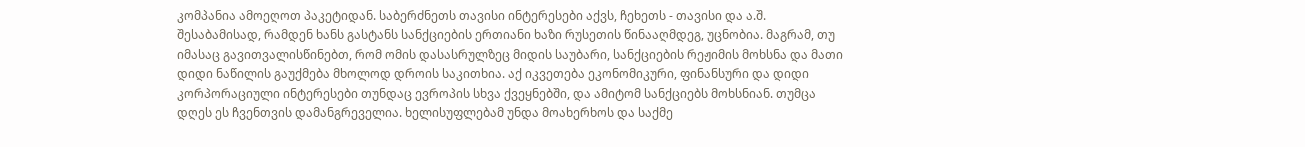კომპანია ამოეღოთ პაკეტიდან. საბერძნეთს თავისი ინტერესები აქვს, ჩეხეთს - თავისი და ა.შ. შესაბამისად, რამდენ ხანს გასტანს სანქციების ერთიანი ხაზი რუსეთის წინააღმდეგ, უცნობია. მაგრამ, თუ იმასაც გავითვალისწინებთ, რომ ომის დასასრულზეც მიდის საუბარი, სანქციების რეჟიმის მოხსნა და მათი დიდი ნაწილის გაუქმება მხოლოდ დროის საკითხია. აქ იკვეთება ეკონომიკური, ფინანსური და დიდი კორპორაციული ინტერესები თუნდაც ევროპის სხვა ქვეყნებში, და ამიტომ სანქციებს მოხსნიან. თუმცა დღეს ეს ჩვენთვის დამანგრეველია. ხელისუფლებამ უნდა მოახერხოს და საქმე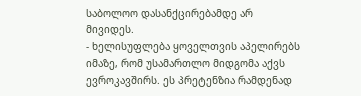საბოლოო დასანქცირებამდე არ მივიდეს.
- ხელისუფლება ყოველთვის აპელირებს იმაზე, რომ უსამართლო მიდგომა აქვს ევროკავშირს. ეს პრეტენზია რამდენად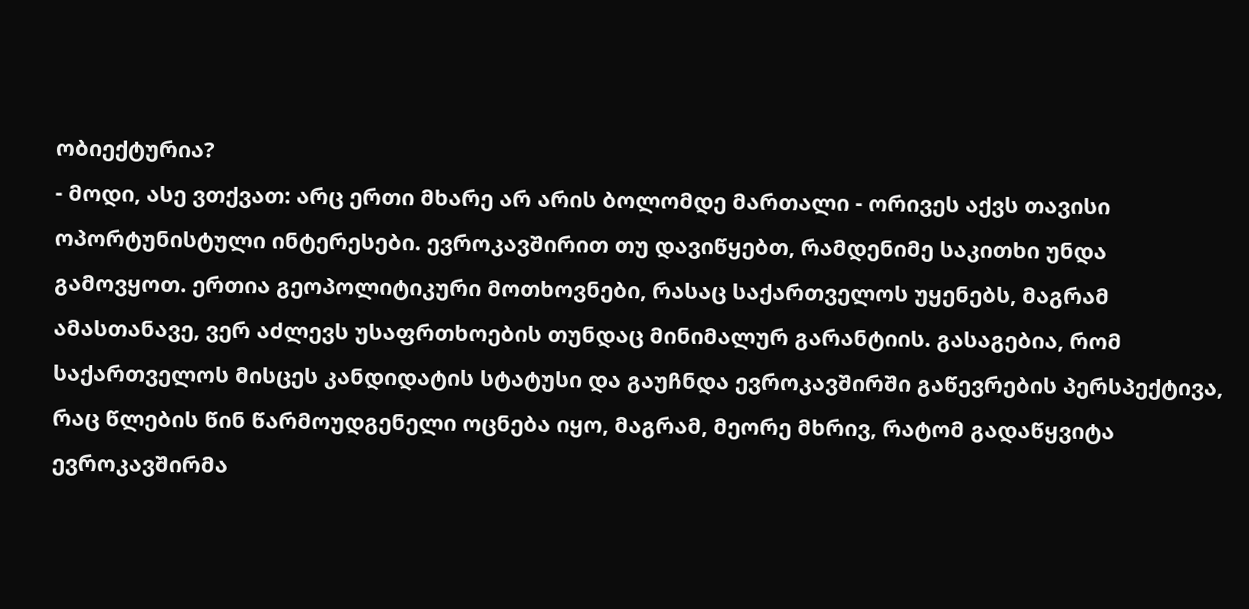ობიექტურია?
- მოდი, ასე ვთქვათ: არც ერთი მხარე არ არის ბოლომდე მართალი - ორივეს აქვს თავისი ოპორტუნისტული ინტერესები. ევროკავშირით თუ დავიწყებთ, რამდენიმე საკითხი უნდა გამოვყოთ. ერთია გეოპოლიტიკური მოთხოვნები, რასაც საქართველოს უყენებს, მაგრამ ამასთანავე, ვერ აძლევს უსაფრთხოების თუნდაც მინიმალურ გარანტიის. გასაგებია, რომ საქართველოს მისცეს კანდიდატის სტატუსი და გაუჩნდა ევროკავშირში გაწევრების პერსპექტივა, რაც წლების წინ წარმოუდგენელი ოცნება იყო, მაგრამ, მეორე მხრივ, რატომ გადაწყვიტა ევროკავშირმა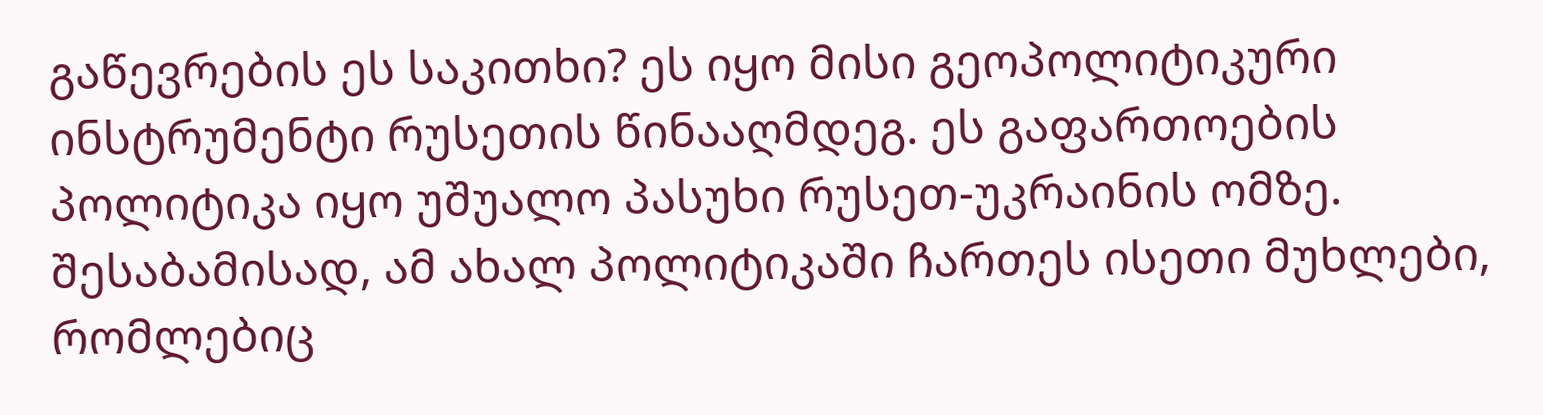გაწევრების ეს საკითხი? ეს იყო მისი გეოპოლიტიკური ინსტრუმენტი რუსეთის წინააღმდეგ. ეს გაფართოების პოლიტიკა იყო უშუალო პასუხი რუსეთ-უკრაინის ომზე. შესაბამისად, ამ ახალ პოლიტიკაში ჩართეს ისეთი მუხლები, რომლებიც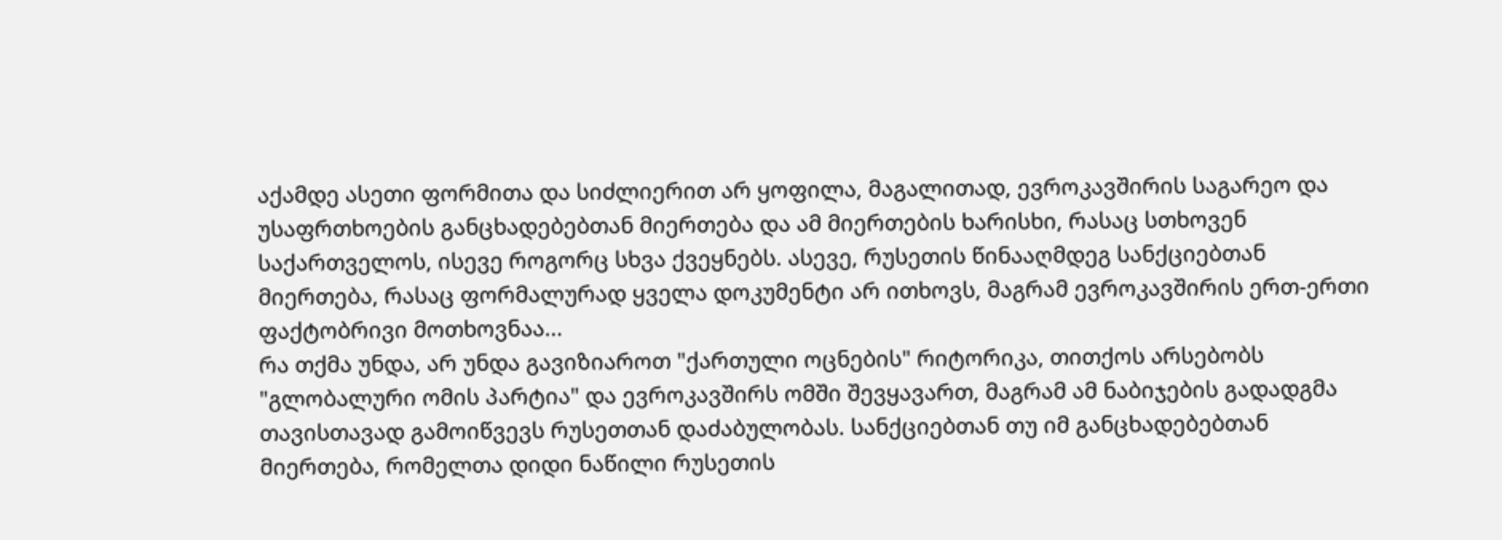აქამდე ასეთი ფორმითა და სიძლიერით არ ყოფილა, მაგალითად, ევროკავშირის საგარეო და უსაფრთხოების განცხადებებთან მიერთება და ამ მიერთების ხარისხი, რასაც სთხოვენ საქართველოს, ისევე როგორც სხვა ქვეყნებს. ასევე, რუსეთის წინააღმდეგ სანქციებთან მიერთება, რასაც ფორმალურად ყველა დოკუმენტი არ ითხოვს, მაგრამ ევროკავშირის ერთ-ერთი ფაქტობრივი მოთხოვნაა...
რა თქმა უნდა, არ უნდა გავიზიაროთ "ქართული ოცნების" რიტორიკა, თითქოს არსებობს "გლობალური ომის პარტია" და ევროკავშირს ომში შევყავართ, მაგრამ ამ ნაბიჯების გადადგმა თავისთავად გამოიწვევს რუსეთთან დაძაბულობას. სანქციებთან თუ იმ განცხადებებთან მიერთება, რომელთა დიდი ნაწილი რუსეთის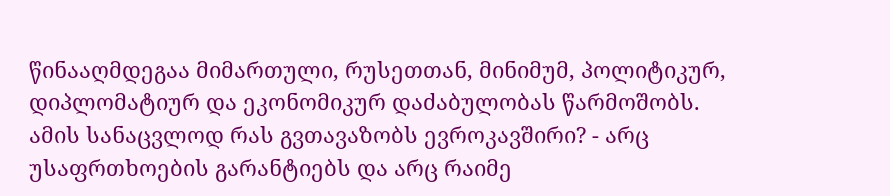წინააღმდეგაა მიმართული, რუსეთთან, მინიმუმ, პოლიტიკურ, დიპლომატიურ და ეკონომიკურ დაძაბულობას წარმოშობს. ამის სანაცვლოდ რას გვთავაზობს ევროკავშირი? - არც უსაფრთხოების გარანტიებს და არც რაიმე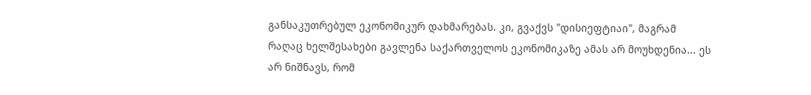განსაკუთრებულ ეკონომიკურ დახმარებას. კი, გვაქვს "დისიეფტიაი", მაგრამ რაღაც ხელშესახები გავლენა საქართველოს ეკონომიკაზე ამას არ მოუხდენია... ეს არ ნიშნავს, რომ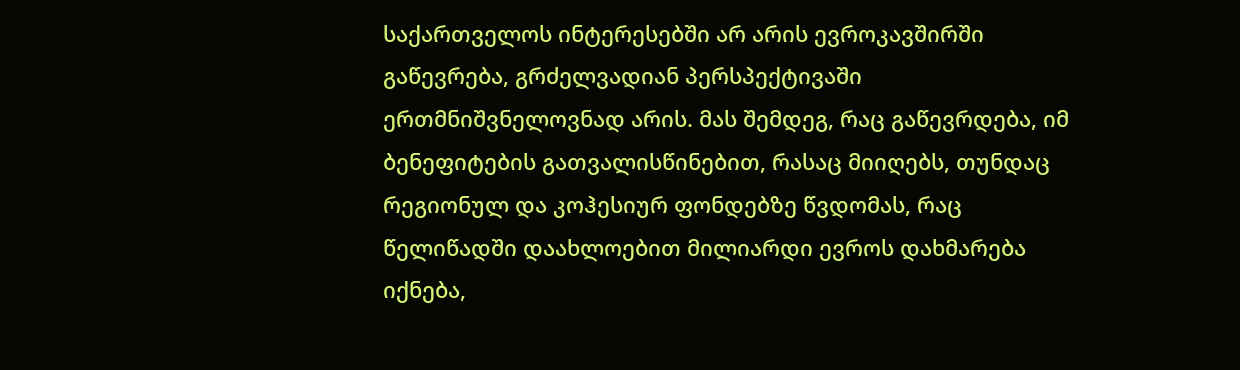საქართველოს ინტერესებში არ არის ევროკავშირში გაწევრება, გრძელვადიან პერსპექტივაში ერთმნიშვნელოვნად არის. მას შემდეგ, რაც გაწევრდება, იმ ბენეფიტების გათვალისწინებით, რასაც მიიღებს, თუნდაც რეგიონულ და კოჰესიურ ფონდებზე წვდომას, რაც წელიწადში დაახლოებით მილიარდი ევროს დახმარება იქნება,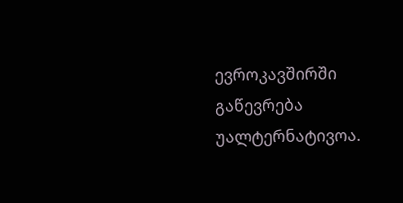ევროკავშირში გაწევრება უალტერნატივოა.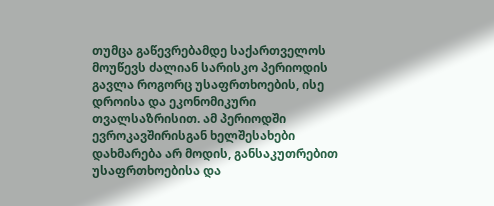თუმცა გაწევრებამდე საქართველოს მოუწევს ძალიან სარისკო პერიოდის გავლა როგორც უსაფრთხოების, ისე დროისა და ეკონომიკური თვალსაზრისით. ამ პერიოდში ევროკავშირისგან ხელშესახები დახმარება არ მოდის, განსაკუთრებით უსაფრთხოებისა და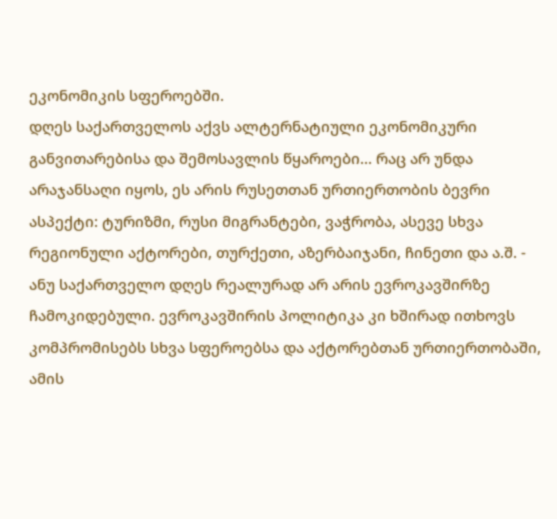ეკონომიკის სფეროებში.
დღეს საქართველოს აქვს ალტერნატიული ეკონომიკური განვითარებისა და შემოსავლის წყაროები... რაც არ უნდა არაჯანსაღი იყოს, ეს არის რუსეთთან ურთიერთობის ბევრი ასპექტი: ტურიზმი, რუსი მიგრანტები, ვაჭრობა, ასევე სხვა რეგიონული აქტორები, თურქეთი, აზერბაიჯანი, ჩინეთი და ა.შ. - ანუ საქართველო დღეს რეალურად არ არის ევროკავშირზე ჩამოკიდებული. ევროკავშირის პოლიტიკა კი ხშირად ითხოვს კომპრომისებს სხვა სფეროებსა და აქტორებთან ურთიერთობაში, ამის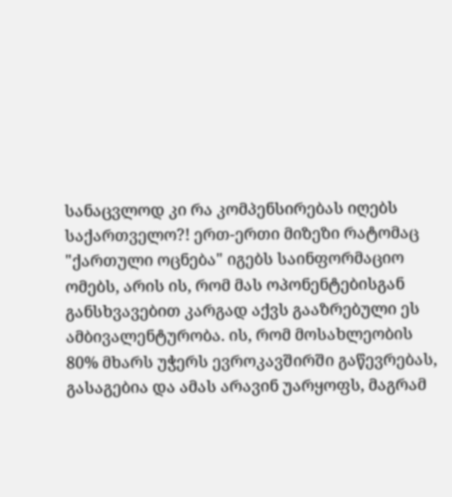სანაცვლოდ კი რა კომპენსირებას იღებს საქართველო?! ერთ-ერთი მიზეზი რატომაც "ქართული ოცნება" იგებს საინფორმაციო ომებს, არის ის, რომ მას ოპონენტებისგან განსხვავებით კარგად აქვს გააზრებული ეს ამბივალენტურობა. ის, რომ მოსახლეობის 80% მხარს უჭერს ევროკავშირში გაწევრებას, გასაგებია და ამას არავინ უარყოფს, მაგრამ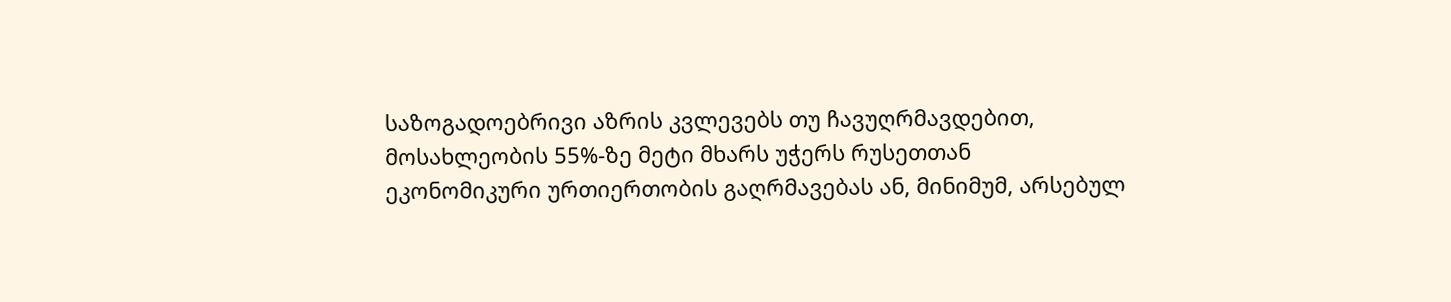საზოგადოებრივი აზრის კვლევებს თუ ჩავუღრმავდებით, მოსახლეობის 55%-ზე მეტი მხარს უჭერს რუსეთთან ეკონომიკური ურთიერთობის გაღრმავებას ან, მინიმუმ, არსებულ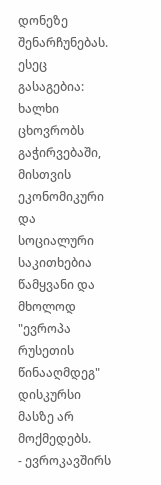დონეზე შენარჩუნებას. ესეც გასაგებია: ხალხი ცხოვრობს გაჭირვებაში, მისთვის ეკონომიკური და სოციალური საკითხებია წამყვანი და მხოლოდ "ევროპა რუსეთის წინააღმდეგ" დისკურსი მასზე არ მოქმედებს.
- ევროკავშირს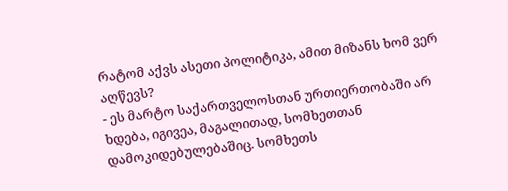რატომ აქვს ასეთი პოლიტიკა, ამით მიზანს ხომ ვერ აღწევს?
- ეს მარტო საქართველოსთან ურთიერთობაში არ ხდება, იგივეა, მაგალითად, სომხეთთან დამოკიდებულებაშიც. სომხეთს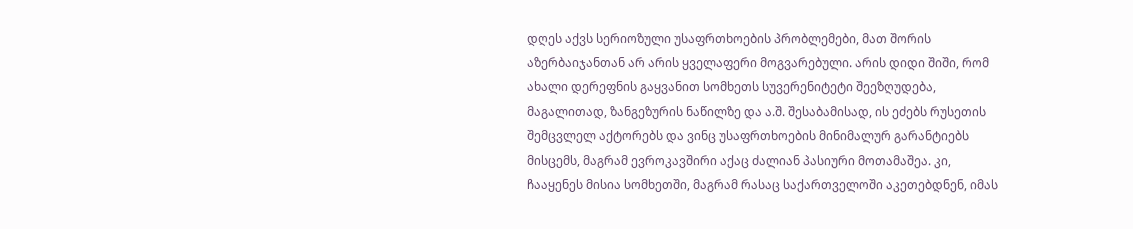დღეს აქვს სერიოზული უსაფრთხოების პრობლემები, მათ შორის აზერბაიჯანთან არ არის ყველაფერი მოგვარებული. არის დიდი შიში, რომ ახალი დერეფნის გაყვანით სომხეთს სუვერენიტეტი შეეზღუდება, მაგალითად, ზანგეზურის ნაწილზე და ა.შ. შესაბამისად, ის ეძებს რუსეთის შემცვლელ აქტორებს და ვინც უსაფრთხოების მინიმალურ გარანტიებს მისცემს, მაგრამ ევროკავშირი აქაც ძალიან პასიური მოთამაშეა. კი, ჩააყენეს მისია სომხეთში, მაგრამ რასაც საქართველოში აკეთებდნენ, იმას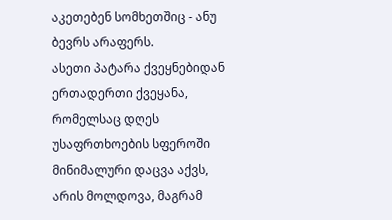აკეთებენ სომხეთშიც - ანუ ბევრს არაფერს.
ასეთი პატარა ქვეყნებიდან ერთადერთი ქვეყანა, რომელსაც დღეს უსაფრთხოების სფეროში მინიმალური დაცვა აქვს, არის მოლდოვა, მაგრამ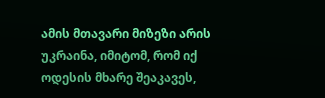ამის მთავარი მიზეზი არის უკრაინა, იმიტომ, რომ იქ ოდესის მხარე შეაკავეს,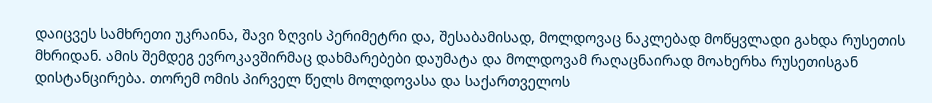დაიცვეს სამხრეთი უკრაინა, შავი ზღვის პერიმეტრი და, შესაბამისად, მოლდოვაც ნაკლებად მოწყვლადი გახდა რუსეთის მხრიდან. ამის შემდეგ ევროკავშირმაც დახმარებები დაუმატა და მოლდოვამ რაღაცნაირად მოახერხა რუსეთისგან დისტანცირება. თორემ ომის პირველ წელს მოლდოვასა და საქართველოს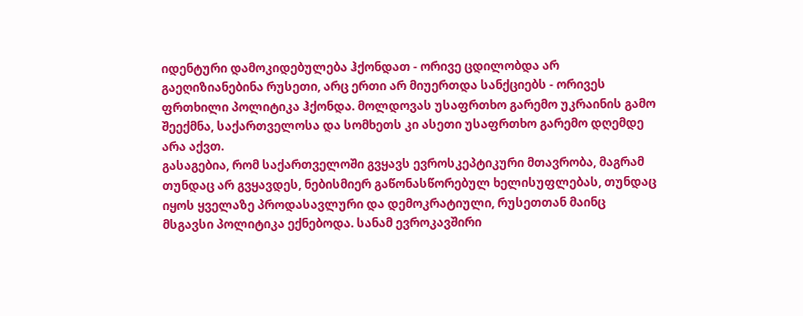იდენტური დამოკიდებულება ჰქონდათ - ორივე ცდილობდა არ გაეღიზიანებინა რუსეთი, არც ერთი არ მიუერთდა სანქციებს - ორივეს ფრთხილი პოლიტიკა ჰქონდა. მოლდოვას უსაფრთხო გარემო უკრაინის გამო შეექმნა, საქართველოსა და სომხეთს კი ასეთი უსაფრთხო გარემო დღემდე არა აქვთ.
გასაგებია, რომ საქართველოში გვყავს ევროსკეპტიკური მთავრობა, მაგრამ თუნდაც არ გვყავდეს, ნებისმიერ გაწონასწორებულ ხელისუფლებას, თუნდაც იყოს ყველაზე პროდასავლური და დემოკრატიული, რუსეთთან მაინც მსგავსი პოლიტიკა ექნებოდა. სანამ ევროკავშირი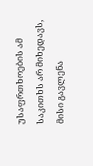უსაფრთხოების ამ საკითხს არ მიხედავს, მისი გავლენა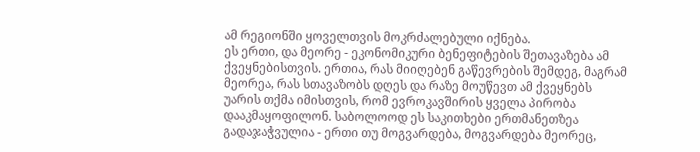ამ რეგიონში ყოველთვის მოკრძალებული იქნება.
ეს ერთი, და მეორე - ეკონომიკური ბენეფიტების შეთავაზება ამ ქვეყნებისთვის. ერთია, რას მიიღებენ გაწევრების შემდეგ, მაგრამ მეორეა, რას სთავაზობს დღეს და რაზე მოუწევთ ამ ქვეყნებს უარის თქმა იმისთვის, რომ ევროკავშირის ყველა პირობა დააკმაყოფილონ. საბოლოოდ ეს საკითხები ერთმანეთზეა გადაჯაჭვულია - ერთი თუ მოგვარდება, მოგვარდება მეორეც,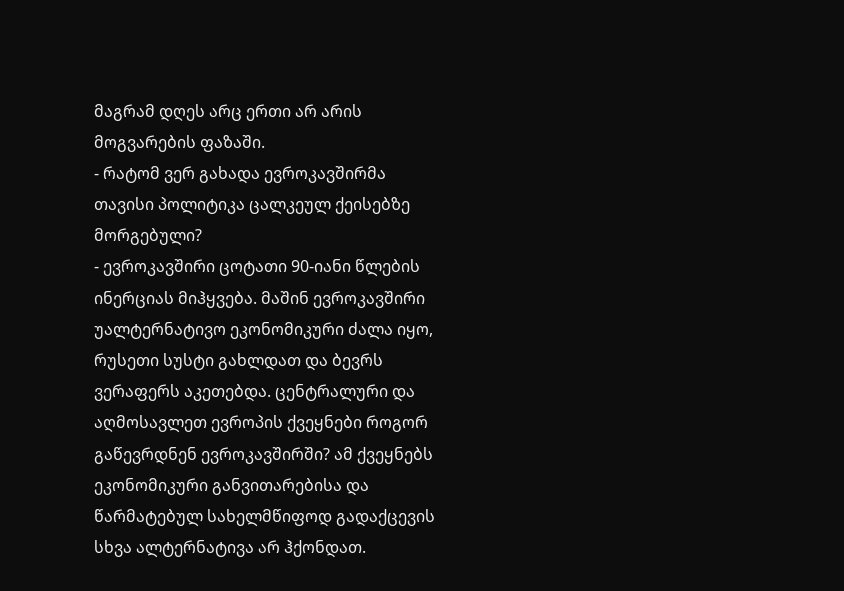მაგრამ დღეს არც ერთი არ არის მოგვარების ფაზაში.
- რატომ ვერ გახადა ევროკავშირმა თავისი პოლიტიკა ცალკეულ ქეისებზე მორგებული?
- ევროკავშირი ცოტათი 90-იანი წლების ინერციას მიჰყვება. მაშინ ევროკავშირი უალტერნატივო ეკონომიკური ძალა იყო, რუსეთი სუსტი გახლდათ და ბევრს ვერაფერს აკეთებდა. ცენტრალური და აღმოსავლეთ ევროპის ქვეყნები როგორ გაწევრდნენ ევროკავშირში? ამ ქვეყნებს ეკონომიკური განვითარებისა და წარმატებულ სახელმწიფოდ გადაქცევის სხვა ალტერნატივა არ ჰქონდათ.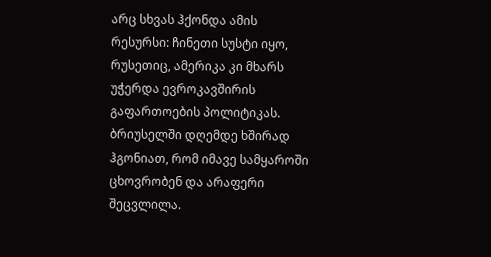არც სხვას ჰქონდა ამის რესურსი: ჩინეთი სუსტი იყო, რუსეთიც, ამერიკა კი მხარს უჭერდა ევროკავშირის გაფართოების პოლიტიკას. ბრიუსელში დღემდე ხშირად ჰგონიათ, რომ იმავე სამყაროში ცხოვრობენ და არაფერი შეცვლილა.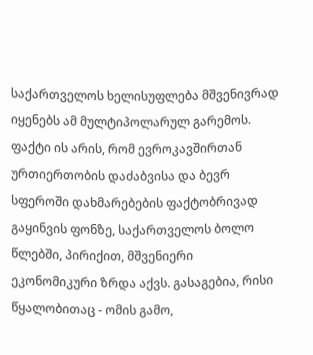საქართველოს ხელისუფლება მშვენივრად იყენებს ამ მულტიპოლარულ გარემოს. ფაქტი ის არის, რომ ევროკავშირთან ურთიერთობის დაძაბვისა და ბევრ სფეროში დახმარებების ფაქტობრივად გაყინვის ფონზე, საქართველოს ბოლო წლებში, პირიქით, მშვენიერი ეკონომიკური ზრდა აქვს. გასაგებია, რისი წყალობითაც - ომის გამო,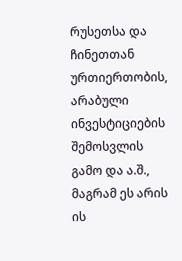რუსეთსა და ჩინეთთან ურთიერთობის, არაბული ინვესტიციების შემოსვლის გამო და ა.შ., მაგრამ ეს არის ის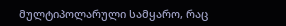მულტიპოლარული სამყარო, რაც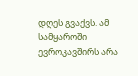დღეს გვაქვს. ამ სამყაროში ევროკავშირს არა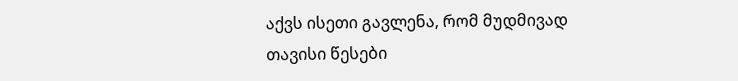აქვს ისეთი გავლენა, რომ მუდმივად თავისი წესები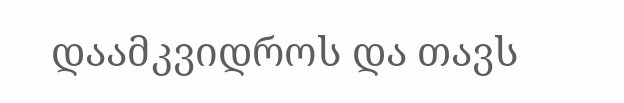დაამკვიდროს და თავს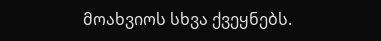მოახვიოს სხვა ქვეყნებს.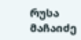რუსა მაჩაიძე